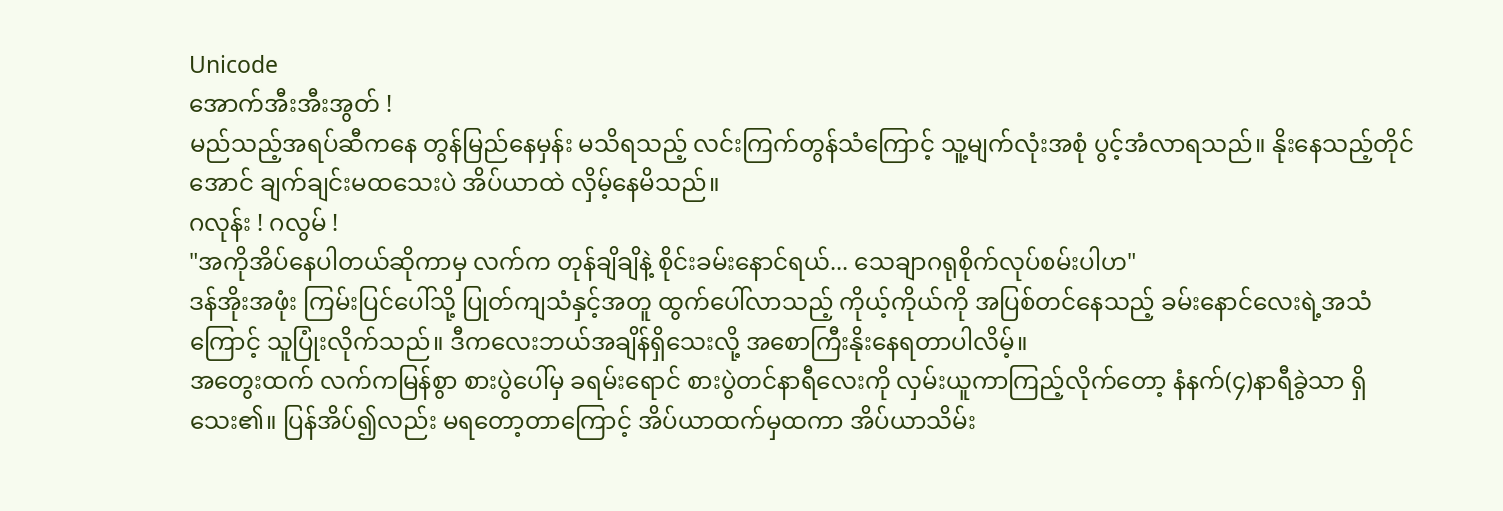Unicode
အောက်အီးအီးအွတ် !
မည်သည့်အရပ်ဆီကနေ တွန်မြည်နေမှန်း မသိရသည့် လင်းကြက်တွန်သံကြောင့် သူ့မျက်လုံးအစုံ ပွင့်အံလာရသည်။ နိုးနေသည့်တိုင်အောင် ချက်ချင်းမထသေးပဲ အိပ်ယာထဲ လှိမ့်နေမိသည်။
ဂလုန်း ! ဂလွမ် !
"အကိုအိပ်နေပါတယ်ဆိုကာမှ လက်က တုန်ချိချိနဲ့ စိုင်းခမ်းနောင်ရယ်... သေချာဂရုစိုက်လုပ်စမ်းပါဟ"
ဒန်အိုးအဖုံး ကြမ်းပြင်ပေါ်သို့ ပြုတ်ကျသံနှင့်အတူ ထွက်ပေါ်လာသည့် ကိုယ့်ကိုယ်ကို အပြစ်တင်နေသည့် ခမ်းနောင်လေးရဲ့အသံကြောင့် သူပြုံးလိုက်သည်။ ဒီကလေးဘယ်အချိန်ရှိသေးလို့ အစောကြီးနိုးနေရတာပါလိမ့်။
အတွေးထက် လက်ကမြန်စွာ စားပွဲပေါ်မှ ခရမ်းရောင် စားပွဲတင်နာရီလေးကို လှမ်းယူကာကြည့်လိုက်တော့ နံနက်(၄)နာရီခွဲသာ ရှိသေး၏။ ပြန်အိပ်၍လည်း မရတော့တာကြောင့် အိပ်ယာထက်မှထကာ အိပ်ယာသိမ်း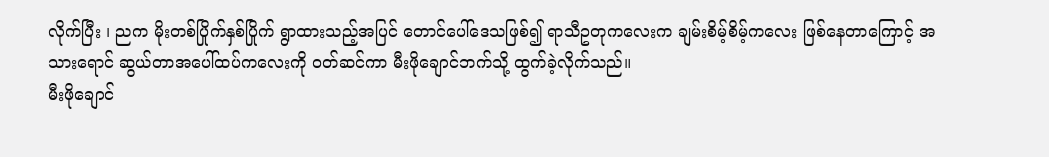လိုက်ပြီး ၊ ညက မိုးတစ်ပြိုက်နှစ်ပြိုက် ရွာထားသည့်အပြင် တောင်ပေါ်ဒေသဖြစ်၍ ရာသီဥတုကလေးက ချမ်းစိမ့်စိမ့်ကလေး ဖြစ်နေတာကြောင့် အသားရောင် ဆွယ်တာအပေါ်ထပ်ကလေးကို ဝတ်ဆင်ကာ မီးဖိုချောင်ဘက်သို့ ထွက်ခဲ့လိုက်သည်။
မီးဖိုချောင်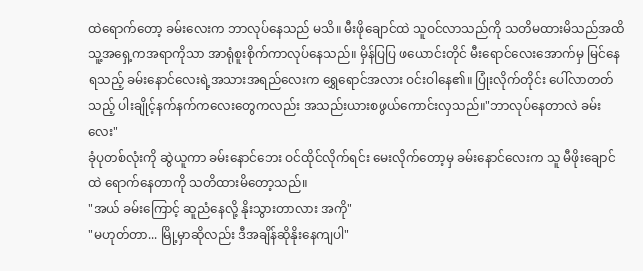ထဲရောက်တော့ ခမ်းလေးက ဘာလုပ်နေသည် မသိ။ မီးဖိုချောင်ထဲ သူဝင်လာသည်ကို သတိမထားမိသည်အထိ သူ့အရှေ့ကအရာကိုသာ အာရုံစူးစိုက်ကာလုပ်နေသည်။ မှိန်ပြပြ ဖယောင်းတိုင် မီးရောင်လေးအောက်မှ မြင်နေရသည့် ခမ်းနောင်လေးရဲ့အသားအရည်လေးက ရွှေရောင်အလား ဝင်းဝါနေ၏။ ပြုံးလိုက်တိုင်း ပေါ်လာတတ်
သည့် ပါးချိုင့်နက်နက်ကလေးတွေကလည်း အသည်းယားစဖွယ်ကောင်းလှသည်။"ဘာလုပ်နေတာလဲ ခမ်းလေး"
ခုံပုတစ်လုံးကို ဆွဲယူကာ ခမ်းနောင်ဘေး ဝင်ထိုင်လိုက်ရင်း မေးလိုက်တော့မှ ခမ်းနောင်လေးက သူ မီဖိုးချောင်ထဲ ရောက်နေတာကို သတိထားမိတော့သည်။
"အယ် ခမ်းကြောင့် ဆူညံနေလို့ နိုးသွားတာလား အကို"
"မဟုတ်တာ... မြို့မှာဆိုလည်း ဒီအချိန်ဆိုနိုးနေကျပါ"